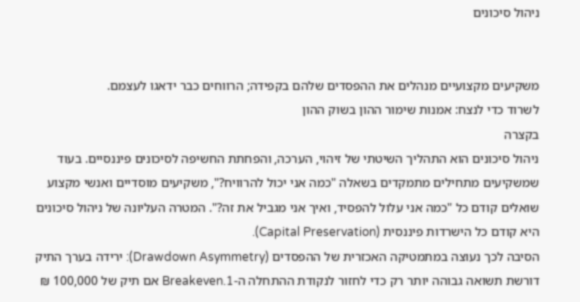ניהול סיכונים


משקיעים מקצועיים מנהלים את ההפסדים שלהם בקפידה; הרווחים כבר ידאגו לעצמם.
לשרוד כדי לנצח: אמנות שימור ההון בשוק ההון
בקצרה
ניהול סיכונים הוא התהליך השיטתי של זיהוי, הערכה, והפחתת החשיפה לסיכונים פיננסיים. בעוד שמשקיעים מתחילים מתמקדים בשאלה "כמה אני יכול להרוויח?", משקיעים מוסדיים ואנשי מקצוע שואלים קודם כל "כמה אני עלול להפסיד, ואיך אני מגביל את זה?". המטרה העליונה של ניהול סיכונים היא קודם כל הישרדות פיננסית (Capital Preservation).
הסיבה לכך נעוצה במתמטיקה האכזרית של ההפסדים (Drawdown Asymmetry): ירידה בערך התיק דורשת תשואה גבוהה יותר רק כדי לחזור לנקודת ההתחלה ה-Breakeven.1 אם תיק של 100,000 ₪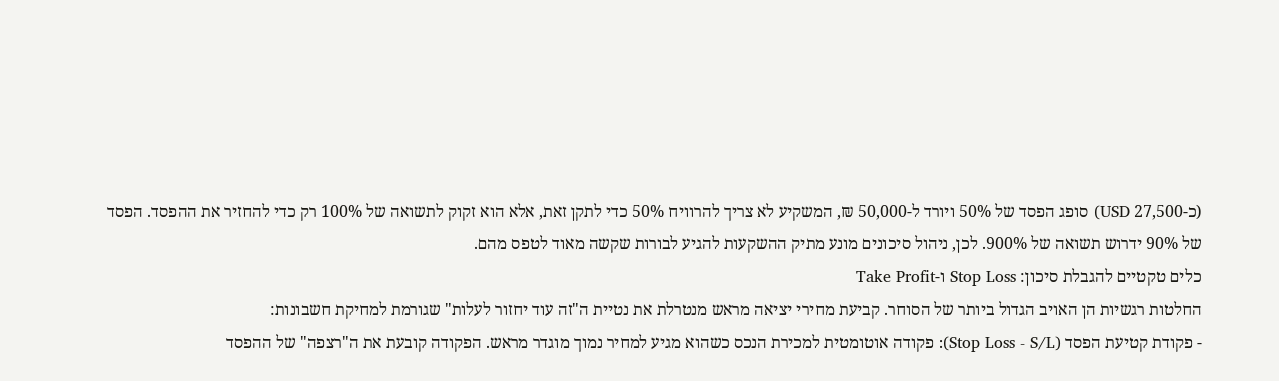(כ-27,500 USD) סופג הפסד של 50% ויורד ל-50,000 ₪, המשקיע לא צריך להרוויח 50% כדי לתקן זאת, אלא הוא זקוק לתשואה של 100% רק כדי להחזיר את ההפסד. הפסד של 90% ידרוש תשואה של 900%. לכן, ניהול סיכונים מונע מתיק ההשקעות להגיע לבורות שקשה מאוד לטפס מהם.
כלים טקטיים להגבלת סיכון: Stop Loss ו-Take Profit
החלטות רגשיות הן האויב הגדול ביותר של הסוחר. קביעת מחירי יציאה מראש מנטרלת את נטיית ה"זה עוד יחזור לעלות" שגורמת למחיקת חשבונות:
- פקודת קטיעת הפסד (Stop Loss - S/L): פקודה אוטומטית למכירת הנכס כשהוא מגיע למחיר נמוך מוגדר מראש. הפקודה קובעת את ה"רצפה" של ההפסד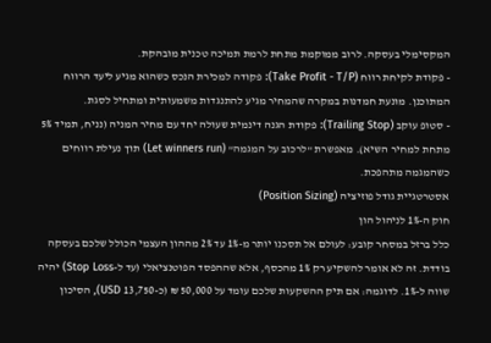המקסימלי בעסקה. לרוב ממוקמת מתחת לרמת תמיכה טכנית מובהקת.
- פקודת לקיחת רווח (Take Profit - T/P): פקודה למכירת הנכס כשהוא מגיע ליעד הרווח המתוכנן. מונעת חמדנות במקרה שהמחיר מגיע להתנגדות משמעותית ומתחיל לסגת.
- סטופ עוקב (Trailing Stop): פקודת הגנה דינמית שעולה יחד עם מחיר המניה (נניח, תמיד 5% מתחת למחיר השיא). מאפשרת "לרכוב על המגמה" (Let winners run) תוך נעילת רווחים כשהמגמה מתהפכת.
אסטרטגיית גודל פוזיציה (Position Sizing)
חוק ה-1% לניהול הון
כלל ברזל במסחר קובע: לעולם אל תסכנו יותר מ-1% עד 2% מההון העצמי הכולל שלכם בעסקה בודדת. זה לא אומר להשקיע רק 1% מהכסף, אלא שההפסד הפוטנציאלי (עד ל-Stop Loss) יהיה שווה ל-1%. לדוגמה: אם תיק ההשקעות שלכם עומד על 50,000 ₪ (כ-13,750 USD), הסיכון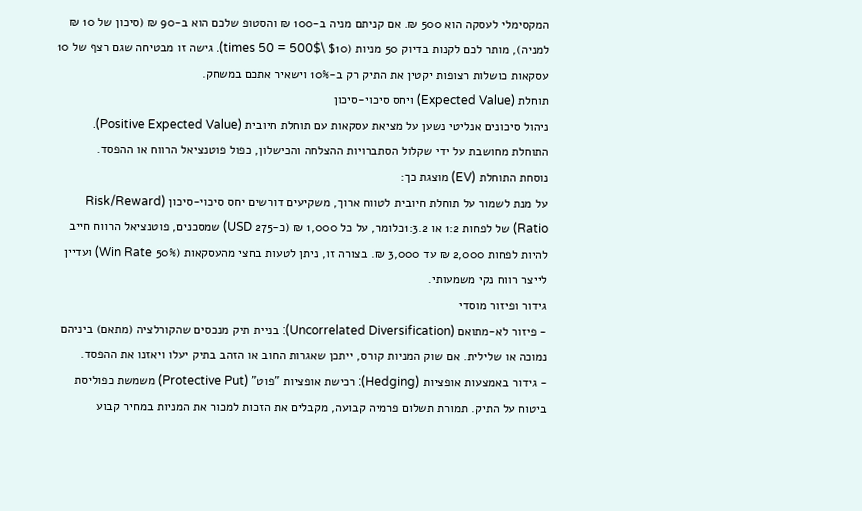המקסימלי לעסקה הוא 500 ₪. אם קניתם מניה ב-100 ₪ והסטופ שלכם הוא ב-90 ₪ (סיכון של 10 ₪ למניה), מותר לכם לקנות בדיוק 50 מניות ($10 \times 50 = 500$). גישה זו מבטיחה שגם רצף של 10 עסקאות כושלות רצופות יקטין את התיק רק ב-10% וישאיר אתכם במשחק.
תוחלת (Expected Value) ויחס סיכוי-סיכון
ניהול סיכונים אנליטי נשען על מציאת עסקאות עם תוחלת חיובית (Positive Expected Value). התוחלת מחושבת על ידי שקלול הסתברויות ההצלחה והכישלון, כפול פוטנציאל הרווח או ההפסד.
נוסחת התוחלת (EV) מוצגת כך:
על מנת לשמור על תוחלת חיובית לטווח ארוך, משקיעים דורשים יחס סיכוי-סיכון (Risk/Reward Ratio) של לפחות 1:2 או 1:3.2כלומר, על כל 1,000 ₪ (כ-275 USD) שמסכנים, פוטנציאל הרווח חייב להיות לפחות 2,000 ₪ עד 3,000 ₪. בצורה זו, ניתן לטעות בחצי מהעסקאות (50% Win Rate) ועדיין לייצר רווח נקי משמעותי.
גידור ופיזור מוסדי
- פיזור לא-מתואם (Uncorrelated Diversification): בניית תיק מנכסים שהקורלציה (מתאם) ביניהם נמוכה או שלילית. אם שוק המניות קורס, ייתכן שאגרות החוב או הזהב בתיק יעלו ויאזנו את ההפסד.
- גידור באמצעות אופציות (Hedging): רכישת אופציות "פוט" (Protective Put) משמשת כפוליסת ביטוח על התיק. תמורת תשלום פרמיה קבועה, מקבלים את הזכות למכור את המניות במחיר קבוע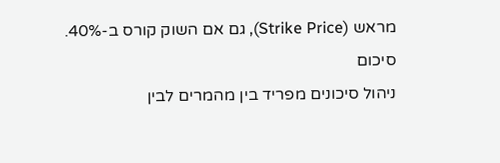מראש (Strike Price), גם אם השוק קורס ב-40%.
סיכום
ניהול סיכונים מפריד בין מהמרים לבין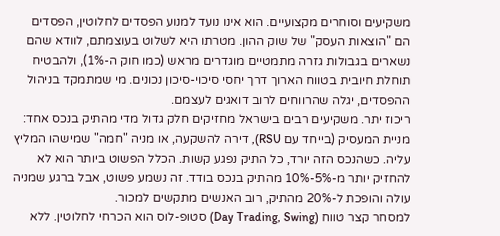משקיעים וסוחרים מקצועיים. הוא אינו נועד למנוע הפסדים לחלוטין, הפסדים הם "הוצאות העסק" של שוק ההון. מטרתו היא לשלוט בעוצמתם, לוודא שהם נשארים בגבולות גזרה מתמטיים מוגדרים מראש (כמו חוק ה-1%), ולהבטיח תוחלת חיובית בטווח הארוך דרך יחסי סיכוי-סיכון נכונים. מי שמתמקד בניהול ההפסדים, יגלה שהרווחים לרוב דואגים לעצמם.
ריכוז יתר. משקיעים רבים בישראל מחזיקים חלק גדול מדי מהתיק בנכס אחד: מניית המעסיק (בייחד עם RSU), דירה להשקעה, או מניה "חמה" שמישהו המליץ עליה. כשהנכס הזה יורד, כל התיק נפגע קשות. הכלל הפשוט ביותר הוא לא להחזיק יותר מ-5%-10% מהתיק בנכס בודד. זה נשמע פשוט, אבל ברגע שמניה עולה והופכת ל-20% מהתיק, רוב האנשים מתקשים למכור.
למסחר קצר טווח (Day Trading, Swing) סטופ-לוס הוא הכרחי לחלוטין. ללא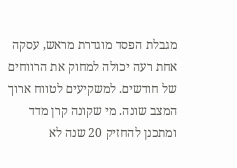מגבלת הפסד מוגדרת מראש, עסקה אחת רעה יכולה למחוק את הרווחים של חודשים. למשקיעים לטווח ארוך המצב שונה. מי שקונה קרן מדד ומתכנן להחזיק 20 שנה לא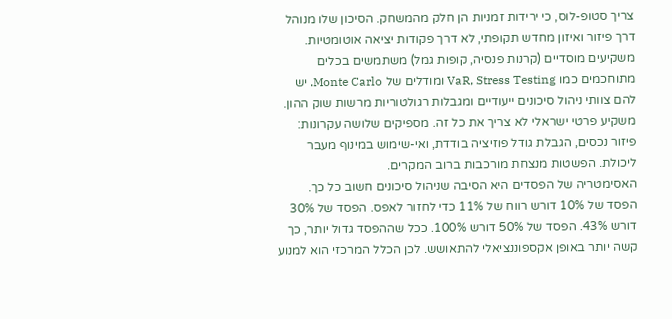צריך סטופ-לוס, כי ירידות זמניות הן חלק מהמשחק. הסיכון שלו מנוהל דרך פיזור ואיזון מחדש תקופתי, לא דרך פקודות יציאה אוטומטיות.
משקיעים מוסדיים (קרנות פנסיה, קופות גמל) משתמשים בכלים מתוחכמים כמו VaR, Stress Testing ומודלים של Monte Carlo. יש להם צוותי ניהול סיכונים ייעודיים ומגבלות רגולטוריות מרשות שוק ההון. משקיע פרטי ישראלי לא צריך את כל זה. מספיקים שלושה עקרונות: פיזור נכסים, הגבלת גודל פוזיציה בודדת, ואי-שימוש במינוף מעבר ליכולת. הפשטות מנצחת מורכבות ברוב המקרים.
האסימטריה של הפסדים היא הסיבה שניהול סיכונים חשוב כל כך. הפסד של 10% דורש רווח של 11% כדי לחזור לאפס. הפסד של 30% דורש 43%. הפסד של 50% דורש 100%. ככל שההפסד גדול יותר, כך קשה יותר באופן אקספוננציאלי להתאושש. לכן הכלל המרכזי הוא למנוע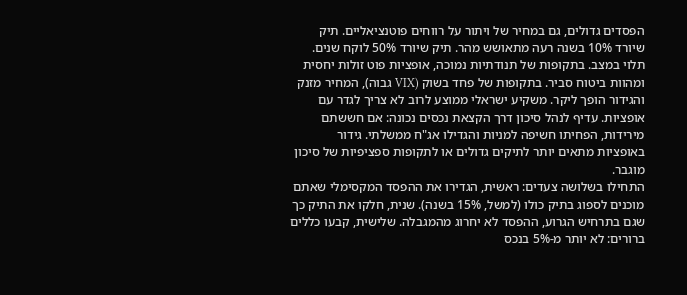הפסדים גדולים, גם במחיר של ויתור על רווחים פוטנציאליים. תיק שיורד 10% בשנה רעה מתאושש מהר. תיק שיורד 50% לוקח שנים.
תלוי במצב. בתקופות של תנודתיות נמוכה, אופציות פוט זולות יחסית ומהוות ביטוח סביר. בתקופות של פחד בשוק (VIX גבוה), המחיר מזנק והגידור הופך ליקר. משקיע ישראלי ממוצע לרוב לא צריך לגדר עם אופציות. עדיף לנהל סיכון דרך הקצאת נכסים נכונה: אם חששתם מירידות, הפחיתו חשיפה למניות והגדילו אג"ח ממשלתי. גידור באופציות מתאים יותר לתיקים גדולים או לתקופות ספציפיות של סיכון מוגבר.
התחילו בשלושה צעדים: ראשית, הגדירו את ההפסד המקסימלי שאתם מוכנים לספוג בתיק כולו (למשל, 15% בשנה). שנית, חלקו את התיק כך שגם בתרחיש הגרוע, ההפסד לא יחרוג מהמגבלה. שלישית, קבעו כללים ברורים: לא יותר מ-5% בנכס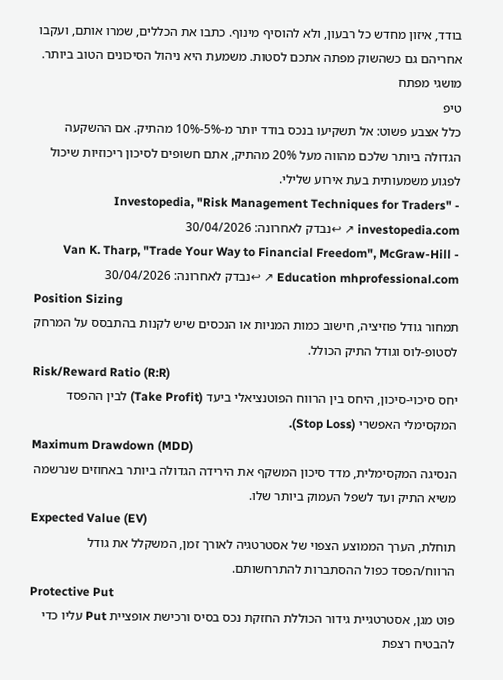בודד, איזון מחדש כל רבעון, ולא להוסיף מינוף. כתבו את הכללים, שמרו אותם, ועקבו אחריהם גם כשהשוק מפתה אתכם לסטות. משמעת היא ניהול הסיכונים הטוב ביותר.
מושגי מפתח
טיפ
כלל אצבע פשוט: אל תשקיעו בנכס בודד יותר מ-5%-10% מהתיק. אם ההשקעה הגדולה ביותר שלכם מהווה מעל 20% מהתיק, אתם חשופים לסיכון ריכוזיות שיכול לפגוע משמעותית בעת אירוע שלילי.
- Investopedia, "Risk Management Techniques for Traders" investopedia.com ↗ ↩נבדק לאחרונה: 30/04/2026
- Van K. Tharp, "Trade Your Way to Financial Freedom", McGraw-Hill Education mhprofessional.com ↗ ↩נבדק לאחרונה: 30/04/2026
Position Sizing
תמחור גודל פוזיציה, חישוב כמות המניות או הנכסים שיש לקנות בהתבסס על המרחק לסטופ-לוס וגודל התיק הכולל.
Risk/Reward Ratio (R:R)
יחס סיכוי-סיכון, היחס בין הרווח הפוטנציאלי ביעד (Take Profit) לבין ההפסד המקסימלי האפשרי (Stop Loss).
Maximum Drawdown (MDD)
הנסיגה המקסימלית, מדד סיכון המשקף את הירידה הגדולה ביותר באחוזים שנרשמה משיא התיק ועד לשפל העמוק ביותר שלו.
Expected Value (EV)
תוחלת, הערך הממוצע הצפוי של אסטרטגיה לאורך זמן, המשקלל את גודל הרווח/הפסד כפול ההסתברות להתרחשותם.
Protective Put
פוט מגן, אסטרטגיית גידור הכוללת החזקת נכס בסיס ורכישת אופציית Put עליו כדי להבטיח רצפת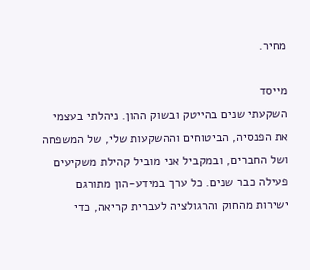מחיר.

מייסד
השקעתי שנים בהייטק ובשוק ההון. ניהלתי בעצמי את הפנסיה, הביטוחים וההשקעות שלי, של המשפחה ושל החברים, ובמקביל אני מוביל קהילת משקיעים פעילה כבר שנים. כל ערך במידע-הון מתורגם ישירות מהחוק והרגולציה לעברית קריאה, כדי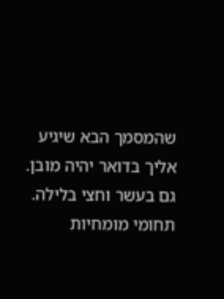שהמסמך הבא שיגיע אליך בדואר יהיה מובן. גם בעשר וחצי בלילה.
תחומי מומחיות